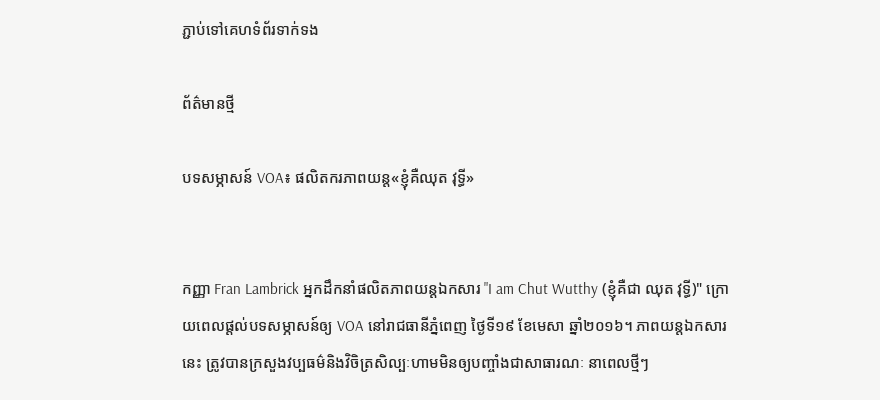ភ្ជាប់ទៅគេហទំព័រទាក់ទង

ព័ត៌មានថ្មី

បទសម្ភាសន៍ VOA៖ ផលិតករភាពយន្ត«ខ្ញុំគឺឈុត វុទ្ធី‍»


កញ្ញា Fran Lambrick អ្នកដឹកនាំផលិតភាពយន្តឯកសារ "I am Chut Wutthy (ខ្ញុំគឺជា ឈុត វុទ្ធី)" ក្រោយពេលផ្តល់បទសម្ភាសន៍ឲ្យ VOA នៅរាជធានីភ្នំពេញ ថ្ងៃទី១៩ ខែមេសា ឆ្នាំ២០១៦។ ភាពយន្តឯកសារនេះ ត្រូវបានក្រសួងវប្បធម៌និងវិចិត្រសិល្បៈហាមមិនឲ្យបញ្ចាំងជាសាធារណៈ នាពេលថ្មីៗ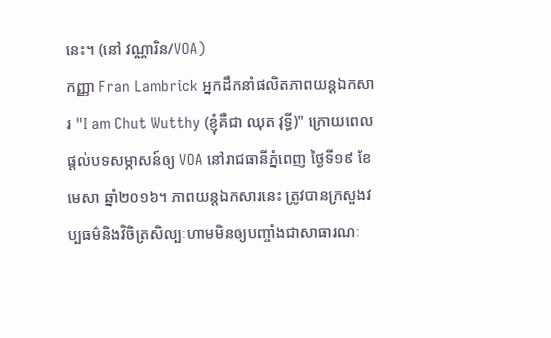នេះ។ (នៅ វណ្ណារិន/VOA)
កញ្ញា Fran Lambrick អ្នកដឹកនាំផលិតភាពយន្តឯកសារ "I am Chut Wutthy (ខ្ញុំគឺជា ឈុត វុទ្ធី)" ក្រោយពេលផ្តល់បទសម្ភាសន៍ឲ្យ VOA នៅរាជធានីភ្នំពេញ ថ្ងៃទី១៩ ខែមេសា ឆ្នាំ២០១៦។ ភាពយន្តឯកសារនេះ ត្រូវបានក្រសួងវប្បធម៌និងវិចិត្រសិល្បៈហាមមិនឲ្យបញ្ចាំងជាសាធារណៈ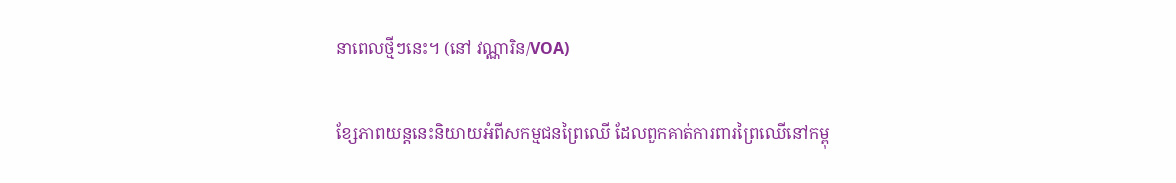នាពេលថ្មីៗនេះ។ (នៅ វណ្ណារិន/VOA)

ខ្សែភាពយន្តនេះនិយាយអំពីសកម្មជនព្រៃឈើ ដែលពួកគាត់ការពារព្រៃឈើនៅកម្ពុ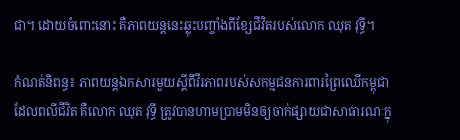ជា។ ដោយចំពោះនោះ គឺភាពយន្តនេះឆ្លុះបញ្ចាំងពីខ្សែជីវិតរបស់លោក ឈុត វុទ្ធី។

កំណត់និពន្ធ៖ ភាពយន្តឯកសារមួយស្តីពីវីរភាពរបស់សកម្មជនការពារព្រៃឈើកម្ពុជា ដែលពលីជីវិត គឺលោក ឈុត វុទ្ធី ត្រូវបានហាមប្រាមមិនឲ្យចាក់ផ្សាយជាសាធារណៈក្នុ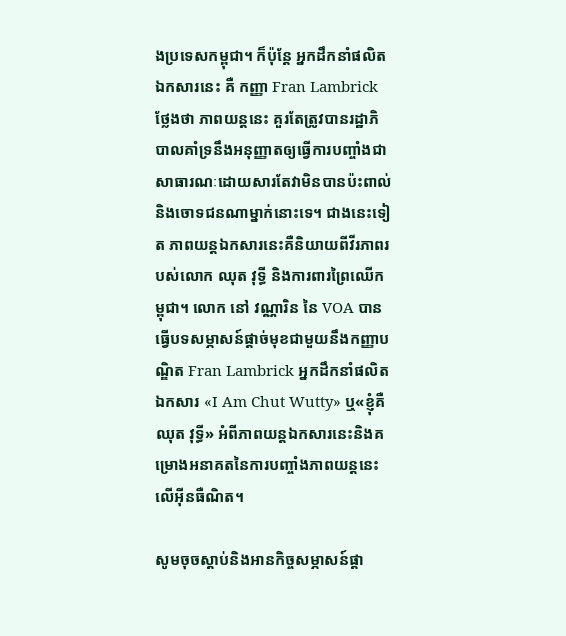ងប្រទេសកម្ពុជា។ ក៏ប៉ុន្តែ អ្នកដឹកនាំផលិតឯកសារនេះ គឺ កញ្ញា Fran Lambrick ថ្លែងថា ភាពយន្តនេះ គួរតែត្រូវបានរដ្ឋាភិបាលគាំទ្រនឹងអនុញ្ញាតឲ្យធ្វើការបញ្ចាំងជាសាធារណៈដោយសារតែវាមិនបានប៉ះពាល់និងចោទជនណាម្នាក់នោះទេ។ ជាងនេះទៀត ភាពយន្តឯកសារនេះគឺនិយាយពីវីរភាពរបស់លោក ឈុត វុទ្ធី និងការពារព្រៃឈើកម្ពុជា។ លោក នៅ វណ្ណារិន នៃ VOA បានធ្វើបទសម្ភាសន៍ផ្តាច់មុខជាមួយនឹងកញ្ញាបណ្ឌិត Fran Lambrick អ្នកដឹកនាំផលិតឯកសារ «I Am Chut Wutty» ឬ«ខ្ញុំគឺឈុត វុទ្ធី‍» អំពីភាពយន្តឯកសារនេះនិងគម្រោងអនាគតនៃការបញ្ចាំងភាពយន្តនេះលើអ៊ីនធឺណិត។

សូមចុចស្តាប់និងអានកិច្ចសម្ភាសន៍ផ្តា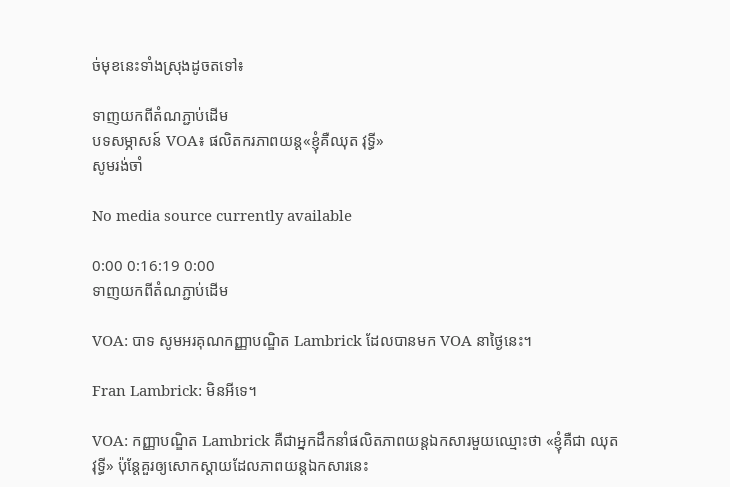ច់មុខនេះទាំងស្រុងដូចតទៅ៖

ទាញយកពីតំណភ្ជាប់ដើម
បទសម្ភាសន៍ VOA៖ ផលិតករភាពយន្ត«ខ្ញុំគឺឈុត វុទ្ធី‍»
សូមរង់ចាំ

No media source currently available

0:00 0:16:19 0:00
ទាញយកពីតំណភ្ជាប់ដើម

VOA: បាទ សូមអរគុណកញ្ញាបណ្ឌិត Lambrick ដែលបានមក VOA នាថ្ងៃនេះ។

Fran Lambrick: មិនអីទេ។

VOA: កញ្ញាបណ្ឌិត Lambrick គឺជាអ្នកដឹកនាំផលិតភាពយន្តឯកសារមួយឈ្មោះថា «ខ្ញុំគឺជា ឈុត វុទ្ធី» ប៉ុន្តែគួរឲ្យសោកស្តាយដែលភាពយន្តឯកសារនេះ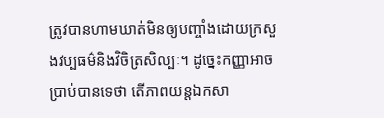ត្រូវបានហាមឃាត់មិនឲ្យបញ្ចាំងដោយក្រសួងវប្បធម៌និងវិចិត្រសិល្បៈ។ ដូច្នេះកញ្ញាអាចប្រាប់បានទេថា តើភាពយន្តឯកសា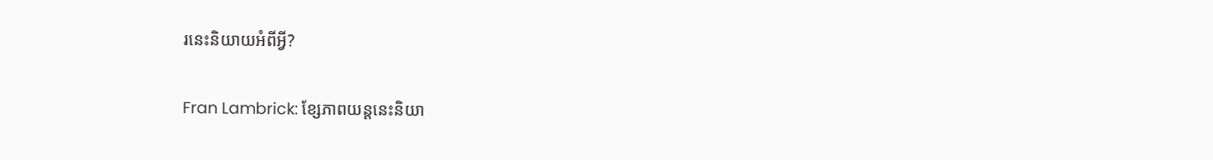រនេះនិយាយអំពីអ្វី?

Fran Lambrick: ខ្សែភាពយន្តនេះនិយា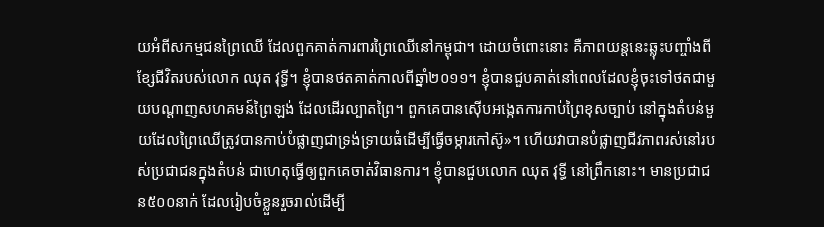យអំពីសកម្មជនព្រៃឈើ ដែលពួកគាត់ការពារព្រៃឈើនៅកម្ពុជា។ ដោយចំពោះនោះ គឺភាពយន្តនេះឆ្លុះបញ្ចាំងពីខ្សែជីវិតរបស់លោក ឈុត វុទ្ធី។ ខ្ញុំបានថតគាត់កាលពីឆ្នាំ២០១១។ ខ្ញុំបានជួបគាត់នៅពេលដែលខ្ញុំចុះទៅថតជាមួយបណ្តាញសហគមន៍ព្រៃឡង់ ដែលដើរល្បាតព្រៃ។ ពួកគេបានស៊ើបអង្កេតការកាប់ព្រៃខុសច្បាប់ នៅក្នុងតំបន់មួយដែលព្រៃឈើត្រូវបានកាប់បំផ្លាញជាទ្រង់ទ្រាយធំដើម្បីធ្វើចម្ការកៅស៊ូ»។ ហើយវាបានបំផ្លាញជីវភាពរស់នៅរបស់ប្រជាជនក្នុងតំបន់ ជាហេតុធ្វើឲ្យពួកគេចាត់វិធានការ។ ខ្ញុំបានជួបលោក ឈុត វុទ្ធី នៅព្រឹកនោះ។ មានប្រជាជន៥០០នាក់ ដែលរៀបចំខ្លួនរួចរាល់ដើម្បី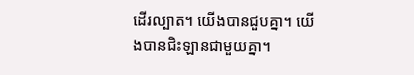ដើរល្បាត។ យើងបានជួបគ្នា។ យើងបានជិះឡានជាមួយគ្នា។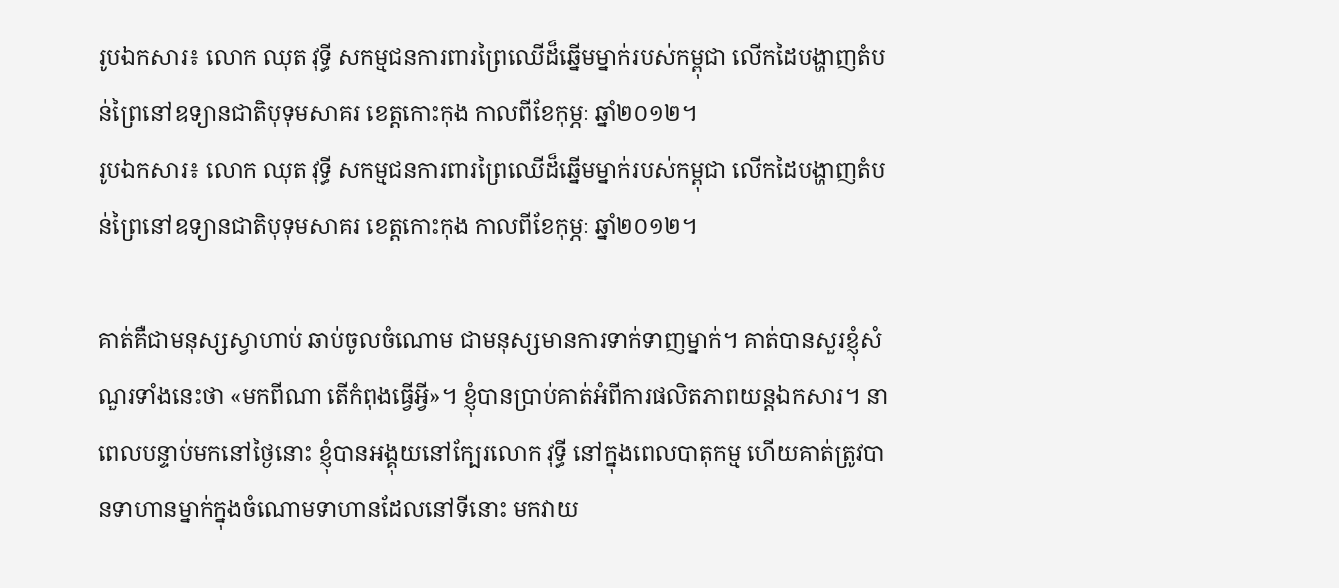រូបឯកសារ៖ លោក ឈុត វុទ្ធី សកម្មជនការពារព្រៃឈើដ៏ឆ្នើមម្នាក់របស់កម្ពុជា លើកដៃបង្ហាញតំបន់ព្រៃនៅឧទ្យានជាតិបុទុមសាគរ ខេត្តកោះកុង កាលពីខែកុម្ភៈ ឆ្នាំ២០១២។
រូបឯកសារ៖ លោក ឈុត វុទ្ធី សកម្មជនការពារព្រៃឈើដ៏ឆ្នើមម្នាក់របស់កម្ពុជា លើកដៃបង្ហាញតំបន់ព្រៃនៅឧទ្យានជាតិបុទុមសាគរ ខេត្តកោះកុង កាលពីខែកុម្ភៈ ឆ្នាំ២០១២។

គាត់គឺជាមនុស្សស្វាហាប់ ឆាប់ចូលចំណោម ជាមនុស្សមានការទាក់ទាញម្នាក់។ គាត់បានសួរខ្ញុំសំណួរទាំងនេះថា «មកពីណា តើកំពុងធ្វើអ្វី»។ ខ្ញុំបានប្រាប់គាត់អំពីការផលិតភាពយន្តឯកសារ។ នាពេលបន្ទាប់មកនៅថ្ងៃនោះ ខ្ញុំបានអង្គុយនៅក្បែរលោក វុទ្ធី នៅក្នុងពេលបាតុកម្ម ហើយគាត់ត្រូវបានទាហានម្នាក់ក្នុងចំណោមទាហានដែលនៅទីនោះ មកវាយ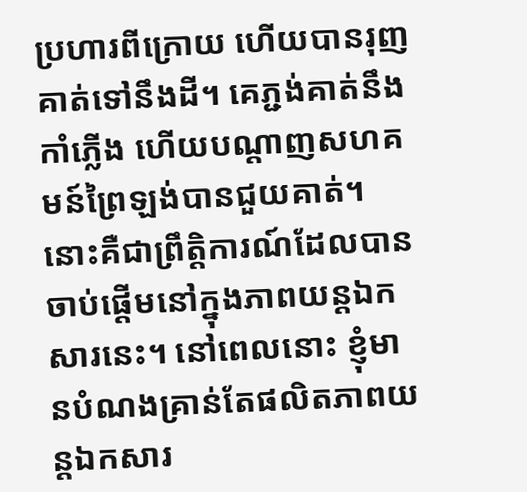ប្រហារពីក្រោយ ហើយបានរុញគាត់ទៅនឹងដី។ គេភ្ជង់គាត់នឹងកាំភ្លើង ហើយបណ្តាញសហគមន៍ព្រៃឡង់បានជួយគាត់។ នោះគឺជាព្រឹត្តិការណ៍ដែលបានចាប់ផ្តើមនៅក្នុងភាពយន្តឯកសារនេះ។ នៅពេលនោះ ខ្ញុំមានបំណងគ្រាន់តែផលិតភាពយន្តឯកសារ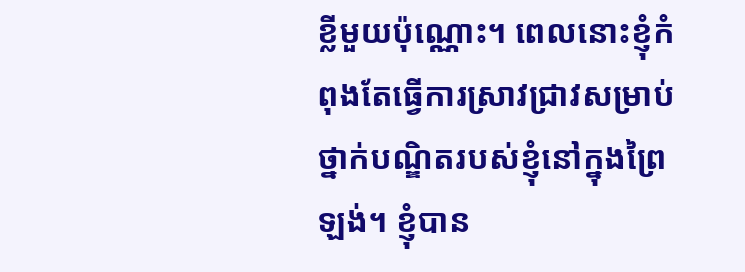ខ្លីមួយប៉ុណ្ណោះ។ ពេលនោះខ្ញុំកំពុងតែធ្វើការស្រាវជ្រាវសម្រាប់ថ្នាក់បណ្ឌិតរបស់ខ្ញុំនៅក្នុងព្រៃឡង់។ ខ្ញុំបាន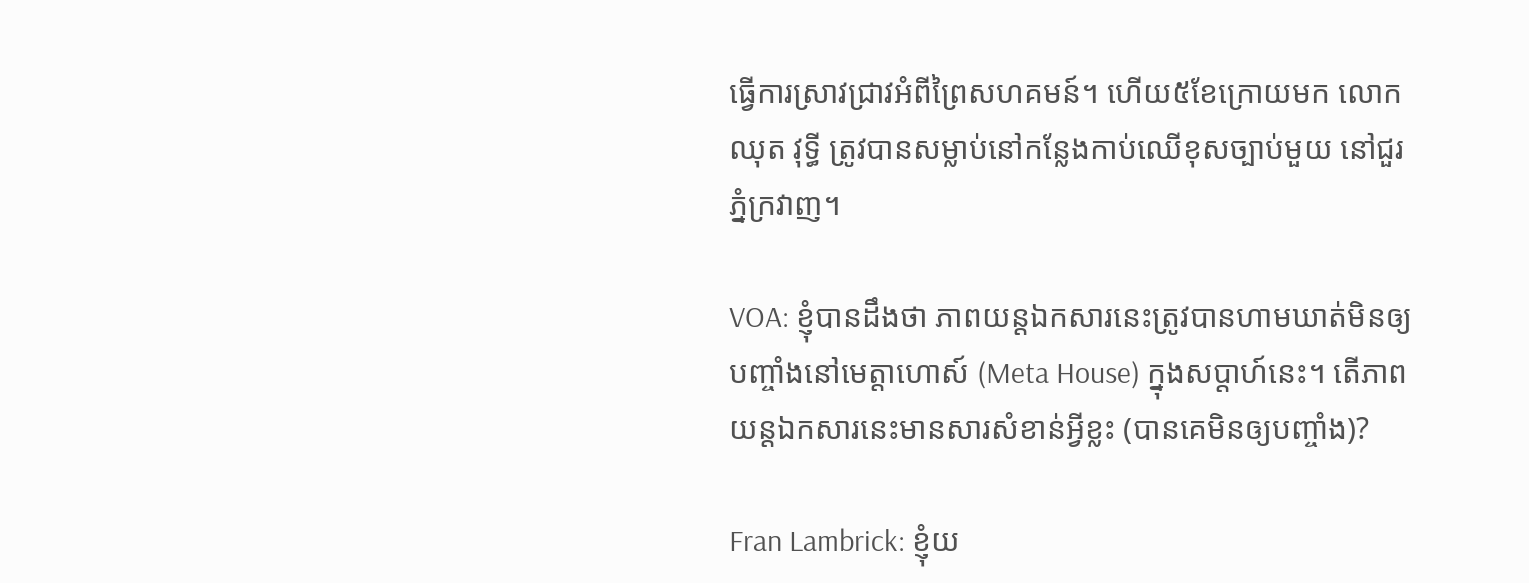ធ្វើការស្រាវជ្រាវអំពីព្រៃសហគមន៍។ ហើយ៥ខែក្រោយមក លោក ឈុត វុទ្ធី ត្រូវបានសម្លាប់នៅកន្លែងកាប់ឈើខុសច្បាប់មួយ នៅជួរភ្នំក្រវាញ។

VOA: ខ្ញុំបានដឹងថា ភាពយន្តឯកសារនេះត្រូវបានហាមឃាត់មិនឲ្យបញ្ចាំងនៅមេត្តាហោស៍ (Meta House) ក្នុងសប្តាហ៍នេះ។ តើភាពយន្តឯកសារនេះមានសារសំខាន់អ្វីខ្លះ (បានគេមិនឲ្យបញ្ចាំង)?

Fran Lambrick: ខ្ញុំយ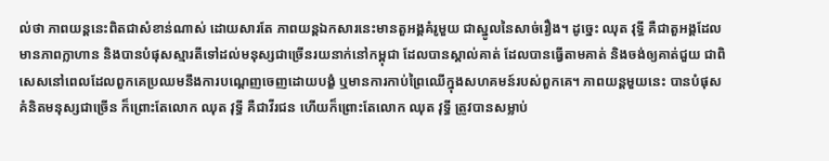ល់ថា ភាពយន្តនេះពិតជាសំខាន់ណាស់ ដោយសារតែ ភាពយន្តឯកសារនេះមានតួអង្គគំរូមួយ ជាស្នូលនៃសាច់រឿង។ ដូច្នេះ ឈុត វុទ្ធី គឺជាតួអង្គដែលមានភាពក្លាហាន និងបានបំផុសស្មារតីទៅដល់មនុស្សជាច្រើនរយនាក់នៅកម្ពុជា ដែលបានស្គាល់គាត់ ដែលបានធ្វើតាមគាត់ និងចង់ឲ្យគាត់ជួយ ជាពិសេសនៅពេលដែលពួកគេប្រឈមនឹងការបណ្តេញចេញដោយបង្ខំ ឬមានការកាប់ព្រៃឈើក្នុងសហគមន៍របស់ពួកគេ។ ភាពយន្តមួយនេះ បានបំផុសគំនិតមនុស្សជាច្រើន ក៏ព្រោះតែលោក ឈុត វុទ្ធី គឺជាវីរជន ហើយក៏ព្រោះតែលោក ឈុត វុទ្ធី ត្រូវបានសម្លាប់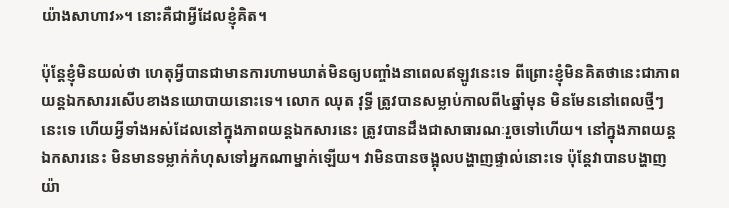យ៉ាងសាហាវ»។ នោះគឺជាអ្វីដែលខ្ញុំគិត។

ប៉ុន្តែខ្ញុំមិនយល់ថា ហេតុអ្វីបានជាមានការហាមឃាត់មិនឲ្យបញ្ចាំងនាពេលឥឡូវនេះទេ ពីព្រោះខ្ញុំមិនគិតថានេះជាភាពយន្តឯកសាររសើបខាងនយោបាយនោះទេ។ លោក ឈុត វុទ្ធី ត្រូវបានសម្លាប់កាលពី៤ឆ្នាំមុន មិនមែននៅពេលថ្មីៗនេះទេ ហើយអ្វីទាំងអស់ដែលនៅក្នុងភាពយន្តឯកសារនេះ ត្រូវបានដឹងជាសាធារណៈរួចទៅហើយ។ នៅក្នុងភាពយន្តឯកសារនេះ មិនមានទម្លាក់កំហុសទៅអ្នកណាម្នាក់ឡើយ។ វាមិនបានចង្អុលបង្ហាញផ្ទាល់នោះទេ ប៉ុន្តែវាបានបង្ហាញយ៉ា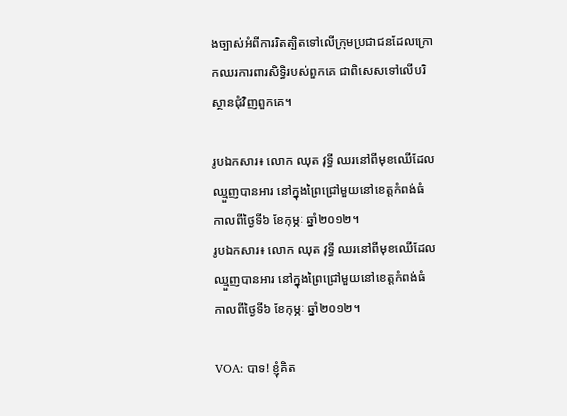ងច្បាស់អំពីការរិតត្បិតទៅលើក្រុមប្រជាជនដែលក្រោកឈរការពារសិទ្ធិរបស់ពួកគេ ជាពិសេសទៅលើបរិស្ថានជុំវិញពួកគេ។

រូបឯកសារ៖ លោក ឈុត វុទ្ធី ឈរនៅពីមុខឈើដែលឈ្មួញបានអារ នៅក្នុងព្រៃជ្រៅមួយនៅខេត្តកំពង់ធំ កាលពីថ្ងៃទី៦ ខែកុម្ភៈ ឆ្នាំ២០១២។
រូបឯកសារ៖ លោក ឈុត វុទ្ធី ឈរនៅពីមុខឈើដែលឈ្មួញបានអារ នៅក្នុងព្រៃជ្រៅមួយនៅខេត្តកំពង់ធំ កាលពីថ្ងៃទី៦ ខែកុម្ភៈ ឆ្នាំ២០១២។

VOA: បាទ! ខ្ញុំគិត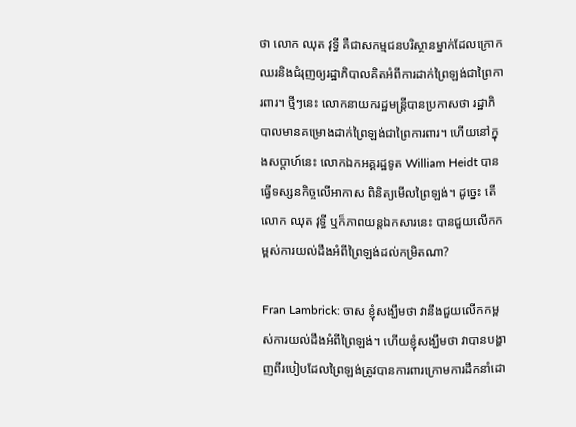ថា លោក ឈុត វុទ្ធី គឺជាសកម្មជនបរិស្ថានម្នាក់ដែលក្រោកឈរនិងជំរុញឲ្យរដ្ឋាភិបាលគិតអំពីការដាក់ព្រៃឡង់ជាព្រៃការពារ។ ថ្មីៗនេះ លោកនាយករដ្ឋមន្រ្តីបានប្រកាសថា រដ្ឋាភិបាលមានគម្រោងដាក់ព្រៃឡង់ជាព្រៃការពារ។ ហើយនៅក្នុងសប្តាហ៍នេះ លោកឯកអគ្គរដ្ឋទូត William Heidt បានធ្វើទស្សនកិច្ចលើអាកាស ពិនិត្យមើលព្រៃឡង់។ ដូច្នេះ តើលោក ឈុត វុទ្ធី ឬក៏ភាពយន្តឯកសារនេះ បានជួយលើកកម្ពស់ការយល់ដឹងអំពីព្រៃឡង់ដល់កម្រិតណា?

Fran Lambrick: ចាស ខ្ញុំសង្ឃឹមថា វានឹងជួយលើកកម្ពស់ការយល់ដឹងអំពីព្រៃឡង់។ ហើយខ្ញុំសង្ឃឹមថា វាបានបង្ហាញពីរបៀបដែលព្រៃឡង់ត្រូវបានការពារក្រោមការដឹកនាំដោ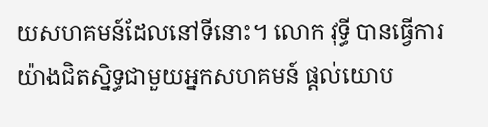យសហគមន៍ដែលនៅទីនោះ។ លោក វុទ្ធី បានធ្វើការយ៉ាងជិតស្និទ្ធជាមួយអ្នកសហគមន៍ ផ្តល់យោប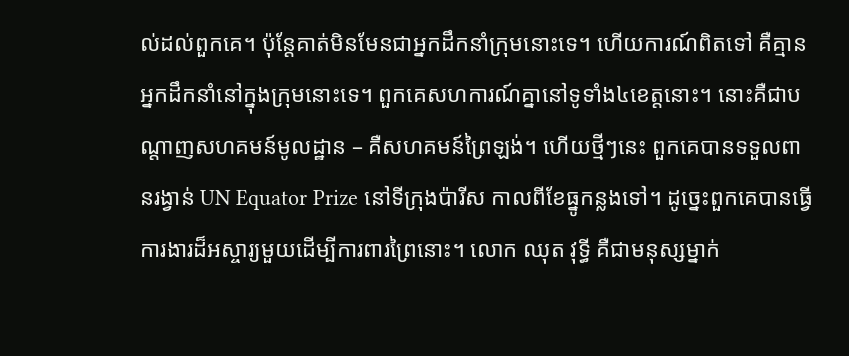ល់ដល់ពួកគេ។ ប៉ុន្តែគាត់មិនមែនជាអ្នកដឹកនាំក្រុមនោះទេ។ ហើយការណ៍ពិតទៅ គឺគ្មានអ្នកដឹកនាំនៅក្នុងក្រុមនោះទេ។ ពួកគេសហការណ៍គ្នានៅទូទាំង៤ខេត្តនោះ។ នោះគឺជាបណ្តាញសហគមន៍មូលដ្ឋាន – គឺសហគមន៍ព្រៃឡង់។ ហើយថ្មីៗនេះ ពួកគេបានទទួលពានរង្វាន់ UN Equator Prize នៅទីក្រុងប៉ារីស កាលពីខែធ្នូកន្លងទៅ។ ដូច្នេះពួកគេបានធ្វើការងារដ៏អស្ចារ្យមួយដើម្បីការពារព្រៃនោះ។ លោក ឈុត វុទ្ធី គឺជាមនុស្សម្នាក់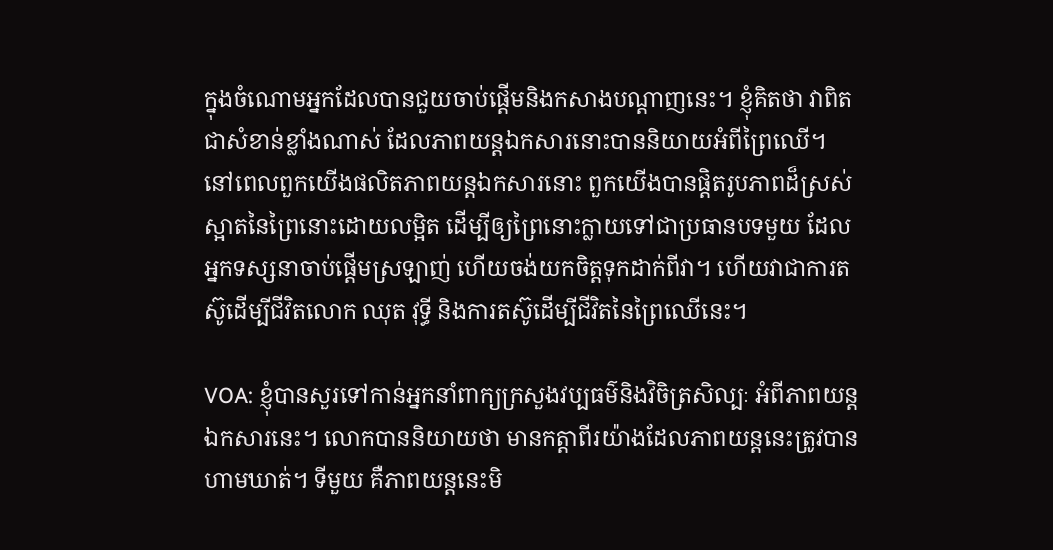ក្នុងចំណោមអ្នកដែលបានជួយចាប់ផ្តើមនិងកសាងបណ្តាញនេះ។ ខ្ញុំគិតថា វាពិតជាសំខាន់ខ្លាំងណាស់ ដែលភាពយន្តឯកសារនោះបាននិយាយអំពីព្រៃឈើ។ នៅពេលពួកយើងផលិតភាពយន្តឯកសារនោះ ពួកយើងបានផ្តិតរូបភាពដ៏ស្រស់ស្អាតនៃព្រៃនោះដោយលម្អិត ដើម្បីឲ្យព្រៃនោះក្លាយទៅជាប្រធានបទមួយ ដែលអ្នកទស្សនាចាប់ផ្តើមស្រឡាញ់ ហើយចង់យកចិត្តទុកដាក់ពីវា។ ហើយវាជាការតស៊ូដើម្បីជីវិតលោក ឈុត វុទ្ធី និងការតស៊ូដើម្បីជីវិតនៃព្រៃឈើនេះ។

VOA: ខ្ញុំបានសួរទៅកាន់អ្នកនាំពាក្យក្រសួងវប្បធម៌និងវិចិត្រសិល្បៈ អំពីភាពយន្តឯកសារនេះ។ លោកបាននិយាយថា មានកត្តាពីរយ៉ាងដែលភាពយន្តនេះត្រូវបានហាមឃាត់។ ទីមួយ គឺភាពយន្តនេះមិ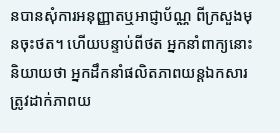នបានសុំការអនុញ្ញាតឬអាជ្ញាប័ណ្ណ ពីក្រសួងមុនចុះថត។ ហើយបន្ទាប់ពីថត អ្នកនាំពាក្យនោះនិយាយថា អ្នកដឹកនាំផលិតភាពយន្តឯកសារត្រូវដាក់ភាពយ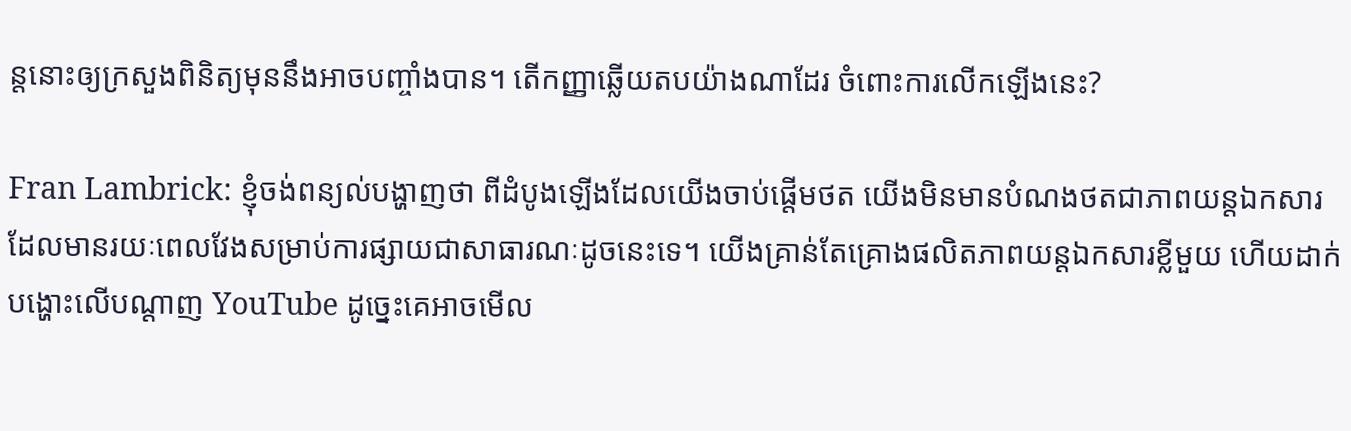ន្តនោះឲ្យក្រសួងពិនិត្យមុននឹងអាចបញ្ចាំងបាន។ តើកញ្ញាឆ្លើយតបយ៉ាងណាដែរ ចំពោះការលើកឡើងនេះ?

Fran Lambrick: ខ្ញុំចង់ពន្យល់បង្ហាញថា ពីដំបូងឡើងដែលយើងចាប់ផ្តើមថត យើងមិនមានបំណងថតជាភាពយន្តឯកសារដែលមានរយៈពេលវែងសម្រាប់ការផ្សាយជាសាធារណៈដូចនេះទេ។ យើងគ្រាន់តែគ្រោងផលិតភាពយន្តឯកសារខ្លីមួយ ហើយដាក់បង្ហោះលើបណ្តាញ YouTube ដូច្នេះគេអាចមើល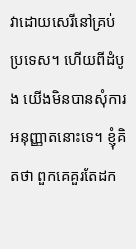វាដោយសេរីនៅគ្រប់ប្រទេស។ ហើយពីដំបូង យើងមិនបានសុំការអនុញ្ញាតនោះទេ។ ខ្ញុំគិតថា ពួកគេគួរតែដក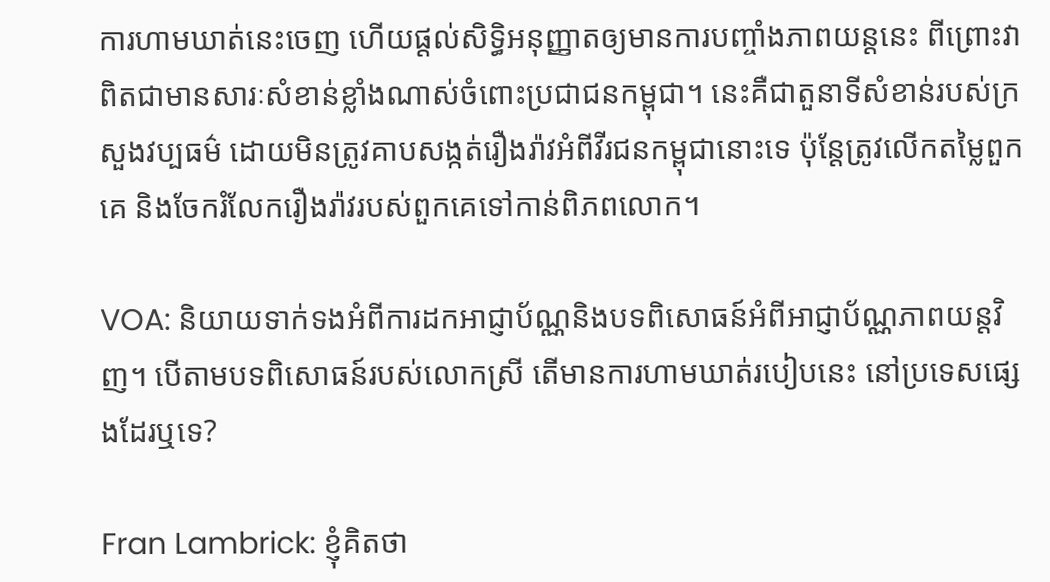ការហាមឃាត់នេះចេញ ហើយផ្តល់សិទ្ធិអនុញ្ញាតឲ្យមានការបញ្ចាំងភាពយន្តនេះ ពីព្រោះវាពិតជាមានសារៈសំខាន់ខ្លាំងណាស់ចំពោះប្រជាជនកម្ពុជា។ នេះគឺជាតួនាទីសំខាន់របស់ក្រសួងវប្បធម៌ ដោយមិនត្រូវគាបសង្កត់រឿងរ៉ាវអំពីវីរជនកម្ពុជានោះទេ ប៉ុន្តែត្រូវលើកតម្លៃពួកគេ និងចែករំលែករឿងរ៉ាវរបស់ពួកគេទៅកាន់ពិភពលោក។

VOA: និយាយទាក់ទងអំពីការដកអាជ្ញាប័ណ្ណនិងបទពិសោធន៍អំពីអាជ្ញាប័ណ្ណភាពយន្តវិញ។ បើតាមបទពិសោធន៍របស់លោកស្រី តើមានការហាមឃាត់របៀបនេះ នៅប្រទេសផ្សេងដែរឬទេ?

Fran Lambrick: ខ្ញុំគិតថា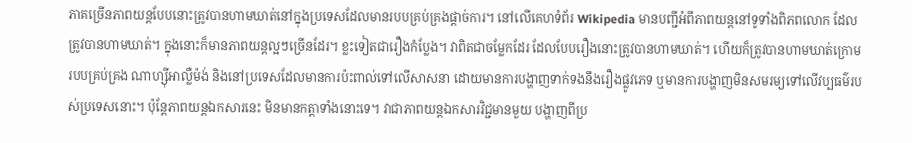ភាគច្រើនភាពយន្តបែបនោះត្រូវបានហាមឃាត់នៅក្នុងប្រទេសដែលមានរបបគ្រប់គ្រងផ្តាច់ការ។ នៅលើគេហទំព័រ Wikipedia មានបញ្ជីអំពីភាពយន្តនៅទូទាំងពិភពលោក ដែលត្រូវបានហាមឃាត់។ ក្នុងនោះក៏មានភាពយន្តល្អៗច្រើនដែរ។ ខ្លះទៀតជារឿងកំប្លែង។ វាពិតជាចម្លែកដែរ ដែលបែបរឿងនោះត្រូវបានហាមឃាត់។ ហើយក៏ត្រូវបានហាមឃាត់ក្រោមរបបគ្រប់គ្រង ណាហ្ស៊ីអាល្លឺម៉ង់ និងនៅប្រទេសដែលមានការប៉ះពាល់ទៅលើសាសនា ដោយមានការបង្ហាញទាក់ទងនឹងរឿងផ្លូវភេទ ឬមានការបង្ហាញមិនសមរម្យទៅលើវប្បធម៌របស់ប្រទេសនោះ។ ប៉ុន្តែភាពយន្តឯកសារនេះ មិនមានកត្តាទាំងនោះទេ។ វាជាភាពយន្តឯកសារវិជ្ជមានមួយ បង្ហាញពីប្រ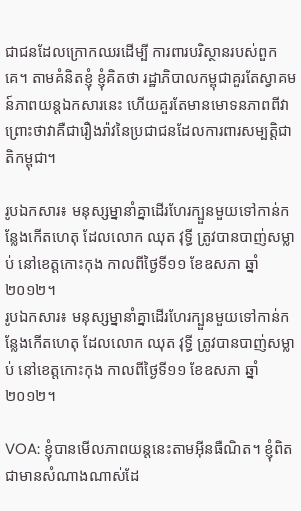ជាជនដែលក្រោកឈរដើម្បី ការពារបរិស្ថានរបស់ពួកគេ។ តាមគំនិតខ្ញុំ ខ្ញុំគិតថា រដ្ឋាភិបាលកម្ពុជាគួរតែស្វាគមន៍ភាពយន្តឯកសារនេះ ហើយគួរតែមានមោទនភាពពីវា ព្រោះថាវាគឺជារឿងរ៉ាវនៃប្រជាជនដែលការពារសម្បត្តិជាតិកម្ពុជា។

រូបឯកសារ៖ មនុស្សម្នានាំគ្នាដើរហែរក្បួនមួយទៅកាន់កន្លែងកើតហេតុ ដែលលោក ឈុត វុទ្ធី ត្រូវបានបាញ់សម្លាប់ នៅខេត្តកោះកុង កាលពីថ្ងៃទី១១ ខែឧសភា ឆ្នាំ២០១២។
រូបឯកសារ៖ មនុស្សម្នានាំគ្នាដើរហែរក្បួនមួយទៅកាន់កន្លែងកើតហេតុ ដែលលោក ឈុត វុទ្ធី ត្រូវបានបាញ់សម្លាប់ នៅខេត្តកោះកុង កាលពីថ្ងៃទី១១ ខែឧសភា ឆ្នាំ២០១២។

VOA: ខ្ញុំបានមើលភាពយន្តនេះតាមអ៊ីនធឺណិត។ ខ្ញុំពិតជាមានសំណាងណាស់ដែ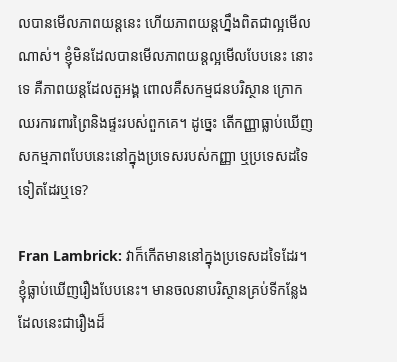លបានមើលភាពយន្តនេះ ហើយភាពយន្តហ្នឹងពិតជាល្អមើលណាស់។ ខ្ញុំមិនដែលបានមើលភាពយន្តល្អមើលបែបនេះ នោះទេ គឺភាពយន្តដែលតួអង្គ ពោលគឺសកម្មជនបរិស្ថាន ក្រោកឈរការពារព្រៃនិងផ្ទះរបស់ពួកគេ។ ដូច្នេះ តើកញ្ញាធ្លាប់ឃើញសកម្មភាពបែបនេះនៅក្នុងប្រទេសរបស់កញ្ញា ឬប្រទេសដទៃទៀតដែរឬទេ?

Fran Lambrick: វាក៏កើតមាននៅក្នុងប្រទេសដទៃដែរ។ ខ្ញុំធ្លាប់ឃើញរឿងបែបនេះ។ មានចលនាបរិស្ថានគ្រប់ទីកន្លែង ដែលនេះជារឿងដ៏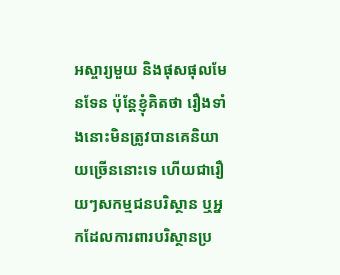អស្ចារ្យមួយ និងផុសផុលមែនទែន ប៉ុន្តែខ្ញុំគិតថា រឿងទាំងនោះមិនត្រូវបានគេនិយាយច្រើននោះទេ ហើយជារឿយៗសកម្មជនបរិស្ថាន ឬអ្នកដែលការពារបរិស្ថានប្រ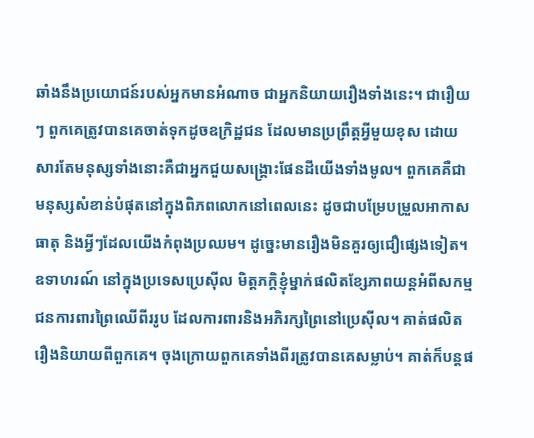ឆាំងនឹងប្រយោជន៍របស់អ្នកមានអំណាច ជាអ្នកនិយាយរឿងទាំងនេះ។ ជារឿយៗ ពួកគេត្រូវបានគេចាត់ទុកដូចឧក្រិដ្ឋជន ដែលមានប្រព្រឹត្តអ្វីមួយខុស ដោយសារតែមនុស្សទាំងនោះគឺជាអ្នកជួយសង្រ្គោះផែនដីយើងទាំងមូល។ ពួកគេគឺជាមនុស្សសំខាន់បំផុតនៅក្នុងពិភពលោកនៅពេលនេះ ដូចជាបម្រែបម្រួលអាកាសធាតុ និងអ្វីៗដែលយើងកំពុងប្រឈម។ ដូច្នេះមានរឿងមិនគួរឲ្យជឿផ្សេងទៀត។ ឧទាហរណ៍ នៅក្នុងប្រទេសប្រេស៊ីល មិត្តភក្តិខ្ញុំម្នាក់ផលិតខ្សែភាពយន្តអំពីសកម្មជនការពារព្រៃឈើពីររូប ដែលការពារនិងអភិរក្សព្រៃនៅប្រេស៊ីល។ គាត់ផលិតរឿងនិយាយពីពួកគេ។ ចុងក្រោយពួកគេទាំងពីរត្រូវបានគេសម្លាប់។ គាត់ក៏បន្តផ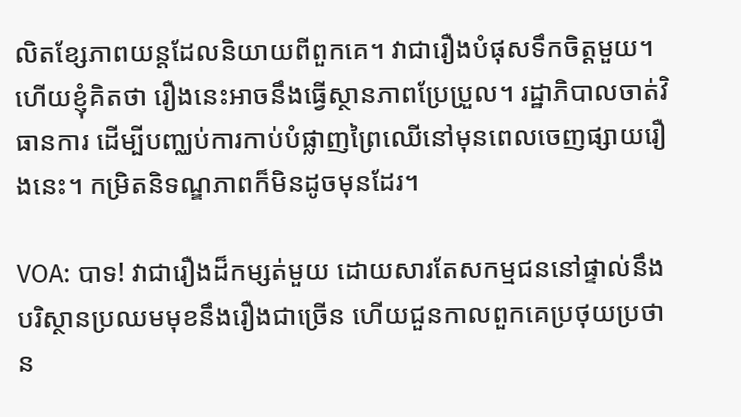លិតខ្សែភាពយន្តដែលនិយាយពីពួកគេ។ វាជារឿងបំផុសទឹកចិត្តមួយ។ ហើយខ្ញុំគិតថា រឿងនេះអាចនឹងធ្វើស្ថានភាពប្រែប្រួល។ រដ្ឋាភិបាលចាត់វិធានការ ដើម្បីបញ្ឈប់ការកាប់បំផ្លាញព្រៃឈើនៅមុនពេលចេញផ្សាយរឿងនេះ។ កម្រិតនិទណ្ឌភាពក៏មិនដូចមុនដែរ។

VOA: បាទ! វាជារឿងដ៏កម្សត់មួយ ដោយសារតែសកម្មជននៅផ្ទាល់នឹងបរិស្ថានប្រឈមមុខនឹងរឿងជាច្រើន ហើយជួនកាលពួកគេប្រថុយប្រថាន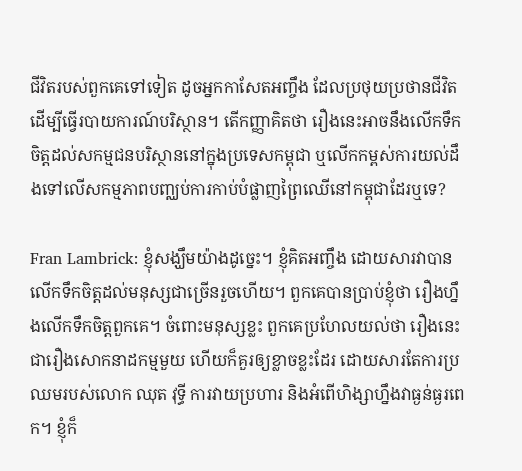ជីវិតរបស់ពួកគេទៅទៀត ដូចអ្នកកាសែតអញ្ចឹង ដែលប្រថុយប្រថានជីវិតដើម្បីធ្វើរបាយការណ៍បរិស្ថាន។ តើកញ្ញាគិតថា រឿងនេះអាចនឹងលើកទឹកចិត្តដល់សកម្មជនបរិស្ថាននៅក្នុងប្រទេសកម្ពុជា ឬលើកកម្ពស់ការយល់ដឹងទៅលើសកម្មភាពបញ្ឈប់ការកាប់បំផ្លាញព្រៃឈើនៅកម្ពុជាដែរឬទេ?

Fran Lambrick: ខ្ញុំសង្ឃឹមយ៉ាងដូច្នេះ។ ខ្ញុំគិតអញ្ចឹង ដោយសារវាបានលើកទឹកចិត្តដល់មនុស្សជាច្រើនរួចហើយ។ ពួកគេបានប្រាប់ខ្ញុំថា រឿងហ្នឹងលើកទឹកចិត្តពួកគេ។ ចំពោះមនុស្សខ្លះ ពួកគេប្រហែលយល់ថា រឿងនេះជារឿងសោកនាដកម្មមួយ ហើយក៏គួរឲ្យខ្លាចខ្លះដែរ ដោយសារតែការប្រឈមរបស់លោក ឈុត វុទ្ធី ការវាយប្រហារ និងអំពើហិង្សាហ្នឹងវាធ្ងន់ធ្ងរពេក។ ខ្ញុំក៏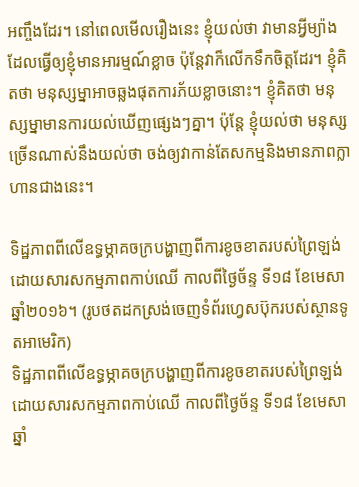អញ្ចឹងដែរ។ នៅពេលមើលរឿងនេះ ខ្ញុំយល់ថា វាមានអ្វីម្យ៉ាងដែលធ្វើឲ្យខ្ញុំមានអារម្មណ៍ខ្លាច ប៉ុន្តែវាក៏លើកទឹកចិត្តដែរ។ ខ្ញុំគិតថា មនុស្សម្នាអាចឆ្លងផុតការភ័យខ្លាចនោះ។ ខ្ញុំគិតថា មនុស្សម្នាមានការយល់ឃើញផ្សេងៗគ្នា។ ប៉ុន្តែ ខ្ញុំយល់ថា មនុស្សច្រើនណាស់នឹងយល់ថា ចង់ឲ្យវាកាន់តែសកម្មនិងមានភាពក្លាហានជាងនេះ។

ទិដ្ឋភាពពីលើឧទ្ធម្ភាគចក្របង្ហាញពីការខូចខាតរបស់ព្រៃឡង់ ដោយសារសកម្មភាពកាប់ឈើ កាលពីថ្ងៃច័ន្ទ ទី១៨ ខែមេសា ឆ្នាំ២០១៦។ (រូបថតដកស្រង់ចេញទំព័រហ្វេសប៊ុករបស់ស្ថានទូតអាមេរិក)
ទិដ្ឋភាពពីលើឧទ្ធម្ភាគចក្របង្ហាញពីការខូចខាតរបស់ព្រៃឡង់ ដោយសារសកម្មភាពកាប់ឈើ កាលពីថ្ងៃច័ន្ទ ទី១៨ ខែមេសា ឆ្នាំ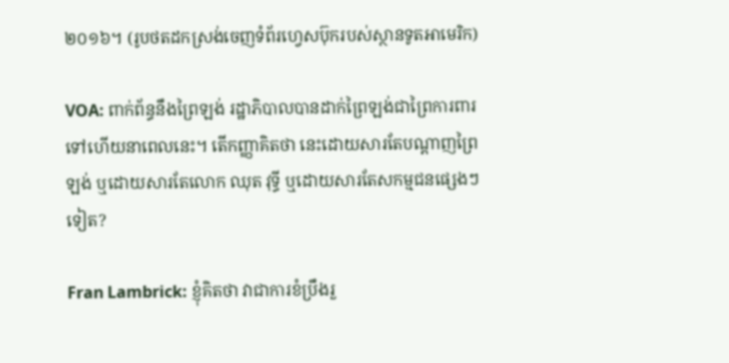២០១៦។ (រូបថតដកស្រង់ចេញទំព័រហ្វេសប៊ុករបស់ស្ថានទូតអាមេរិក)

VOA: ពាក់ព័ន្ធនឹងព្រៃឡង់ រដ្ឋាភិបាលបានដាក់ព្រៃឡង់ជាព្រៃការពារទៅហើយនាពេលនេះ។ តើកញ្ញាគិតថា នេះដោយសារតែបណ្តាញព្រៃឡង់ ឬដោយសារតែលោក ឈុត វុទ្ធី ឬដោយសារតែសកម្មជនផ្សេងៗទៀត?

Fran Lambrick: ខ្ញុំគិតថា វាជាការខំប្រឹងរួ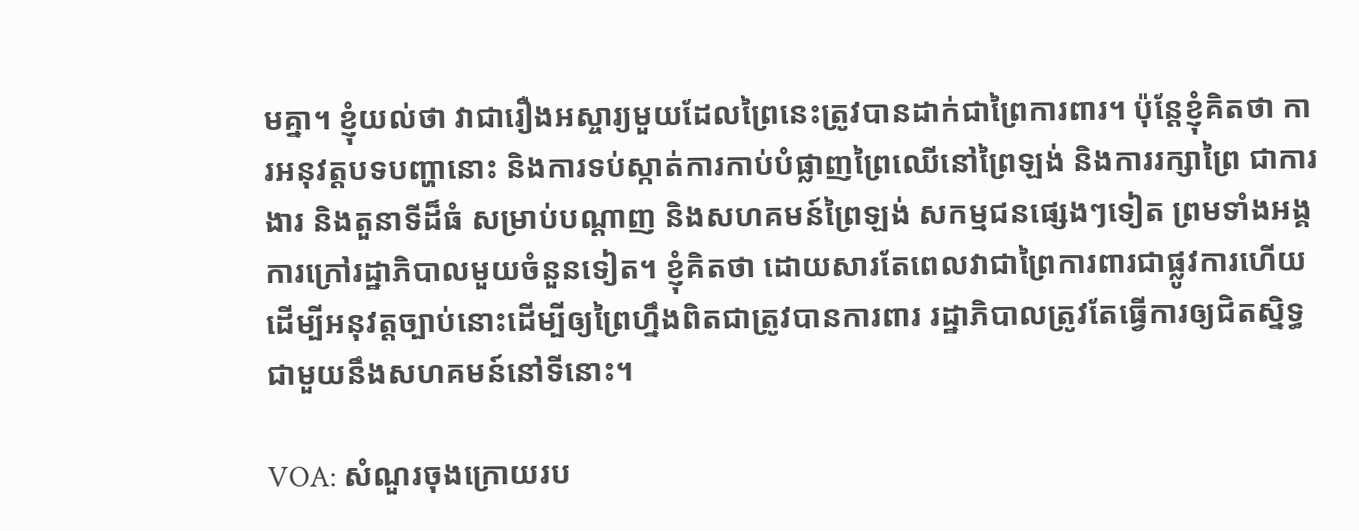មគ្នា។ ខ្ញុំយល់ថា វាជារឿងអស្ចារ្យមួយដែលព្រៃនេះត្រូវបានដាក់ជាព្រៃការពារ។ ប៉ុន្តែខ្ញុំគិតថា ការអនុវត្តបទបញ្ហានោះ និងការទប់ស្កាត់ការកាប់បំផ្លាញព្រៃឈើនៅព្រៃឡង់ និងការរក្សាព្រៃ ជាការងារ និងតួនាទីដ៏ធំ សម្រាប់បណ្តាញ និងសហគមន៍ព្រៃឡង់ សកម្មជនផ្សេងៗទៀត ព្រមទាំងអង្គការក្រៅរដ្ឋាភិបាលមួយចំនួនទៀត។ ខ្ញុំគិតថា ដោយសារតែពេលវាជាព្រៃការពារជាផ្លូវការហើយ ដើម្បីអនុវត្តច្បាប់នោះដើម្បីឲ្យព្រៃហ្នឹងពិតជាត្រូវបានការពារ រដ្ឋាភិបាលត្រូវតែធ្វើការឲ្យជិតស្និទ្ធជាមួយនឹងសហគមន៍នៅទីនោះ។

VOA: សំណួរចុងក្រោយរប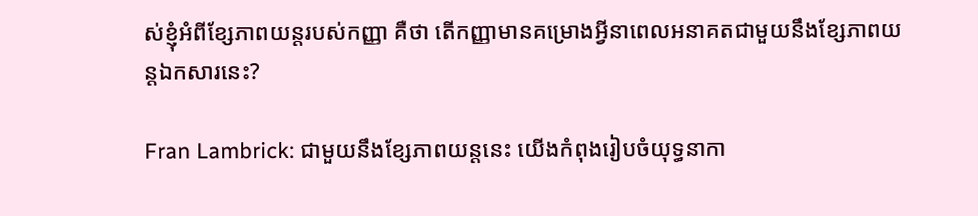ស់ខ្ញុំអំពីខ្សែភាពយន្តរបស់កញ្ញា គឺថា តើកញ្ញាមានគម្រោងអ្វីនាពេលអនាគតជាមួយនឹងខ្សែភាពយន្តឯកសារនេះ?

Fran Lambrick: ជាមួយនឹងខ្សែភាពយន្តនេះ យើងកំពុងរៀបចំយុទ្ធនាកា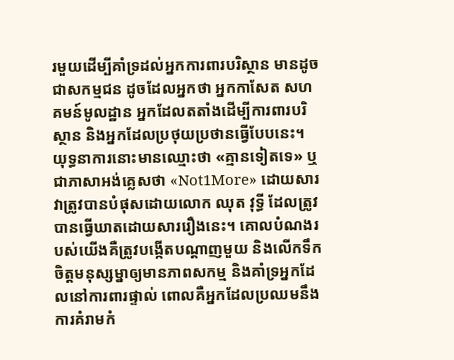រមួយដើម្បីគាំទ្រដល់អ្នកការពារបរិស្ថាន មានដូចជាសកម្មជន ដូចដែលអ្នកថា អ្នកកាសែត សហគមន៍មូលដ្ឋាន អ្នកដែលតតាំងដើម្បីការពារបរិស្ថាន និងអ្នកដែលប្រថុយប្រថានធ្វើបែបនេះ។ យុទ្ធនាការនោះមានឈ្មោះថា «គ្មានទៀតទេ» ឬជាភាសាអង់គ្លេសថា «Not1More» ដោយសារវាត្រូវបានបំផុសដោយលោក ឈុត វុទ្ធី ដែលត្រូវបានធ្វើឃាតដោយសាររឿងនេះ។ គោលបំណងរបស់យើងគឺត្រូវបង្កើតបណ្តាញមួយ និងលើកទឹកចិត្តមនុស្សម្នាឲ្យមានភាពសកម្ម និងគាំទ្រអ្នកដែលនៅការពារផ្ទាល់ ពោលគឺអ្នកដែលប្រឈមនឹងការគំរាមកំ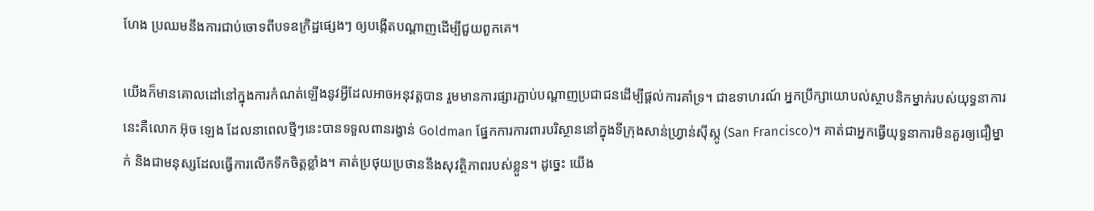ហែង ប្រឈមនឹងការជាប់ចោទពីបទឧក្រិដ្ឋផ្សេងៗ ឲ្យបង្កើតបណ្តាញដើម្បីជួយពួកគេ។

យើងក៏មានគោលដៅនៅក្នុងការកំណត់ឡើងនូវអ្វីដែលអាចអនុវត្តបាន រួមមានការផ្សារភ្ជាប់បណ្តាញប្រជាជនដើម្បីផ្តល់ការគាំទ្រ។ ជាឧទាហរណ៍ អ្នកប្រឹក្សាយោបល់ស្ថាបនិកម្នាក់របស់យុទ្ធនាការនេះគឺលោក អ៊ុច ឡេង ដែលនាពេលថ្មីៗនេះបានទទួលពានរង្វាន់ Goldman ផ្នែកការការពារបរិស្ថាននៅក្នុងទីក្រុងសាន់ហ្រ្វាន់ស៊ីស្កូ (San Francisco)។ គាត់ជាអ្នកធ្វើយុទ្ធនាការមិនគួរឲ្យជឿម្នាក់ និងជាមនុស្សដែលធ្វើការលើកទឹកចិត្តខ្លាំង។ គាត់ប្រថុយប្រថាននឹងសុវត្ថិភាពរបស់ខ្លួន។ ដូច្នេះ យើង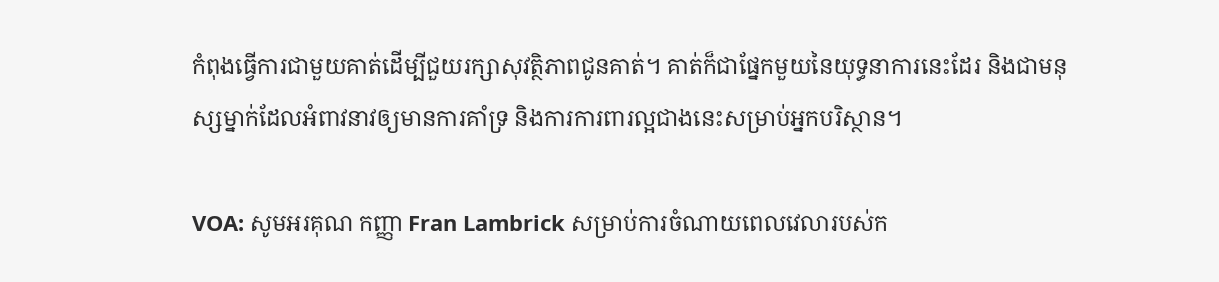កំពុងធ្វើការជាមួយគាត់ដើម្បីជួយរក្សាសុវត្ថិភាពជូនគាត់។ គាត់ក៏ជាផ្នែកមួយនៃយុទ្ធនាការនេះដែរ និងជាមនុស្សម្នាក់ដែលអំពាវនាវឲ្យមានការគាំទ្រ និងការការពារល្អជាងនេះសម្រាប់អ្នកបរិស្ថាន។

VOA: សូមអរគុណ កញ្ញា Fran Lambrick សម្រាប់ការចំណាយពេលវេលារបស់ក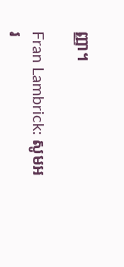ញ្ញា។

Fran Lambrick: សូមអរ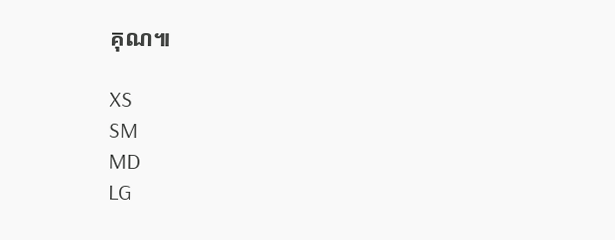គុណ៕

XS
SM
MD
LG